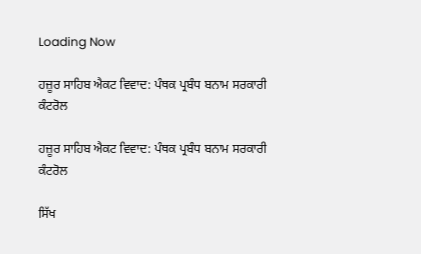Loading Now

ਹਜ਼ੂਰ ਸਾਹਿਬ ਐਕਟ ਵਿਵਾਦ: ਪੰਥਕ ਪ੍ਰਬੰਧ ਬਨਾਮ ਸਰਕਾਰੀ ਕੰਟਰੋਲ

ਹਜ਼ੂਰ ਸਾਹਿਬ ਐਕਟ ਵਿਵਾਦ: ਪੰਥਕ ਪ੍ਰਬੰਧ ਬਨਾਮ ਸਰਕਾਰੀ ਕੰਟਰੋਲ

ਸਿੱਖ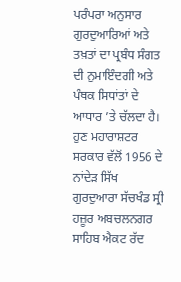ਪਰੰਪਰਾ ਅਨੁਸਾਰ ਗੁਰਦੁਆਰਿਆਂ ਅਤੇ ਤਖ਼ਤਾਂ ਦਾ ਪ੍ਰਬੰਧ ਸੰਗਤ ਦੀ ਨੁਮਾਇੰਦਗੀ ਅਤੇ ਪੰਥਕ ਸਿਧਾਂਤਾਂ ਦੇ ਆਧਾਰ ’ਤੇ ਚੱਲਦਾ ਹੈ। ਹੁਣ ਮਹਾਰਾਸ਼ਟਰ ਸਰਕਾਰ ਵੱਲੋਂ 1956 ਦੇ ਨਾਂਦੇੜ ਸਿੱਖ ਗੁਰਦੁਆਰਾ ਸੱਚਖੰਡ ਸ੍ਰੀ ਹਜ਼ੂਰ ਅਬਚਲਨਗਰ ਸਾਹਿਬ ਐਕਟ ਰੱਦ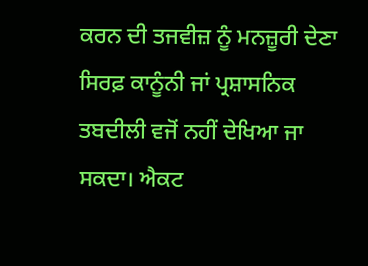ਕਰਨ ਦੀ ਤਜਵੀਜ਼ ਨੂੰ ਮਨਜ਼ੂਰੀ ਦੇਣਾ ਸਿਰਫ਼ ਕਾਨੂੰਨੀ ਜਾਂ ਪ੍ਰਸ਼ਾਸਨਿਕ ਤਬਦੀਲੀ ਵਜੋਂ ਨਹੀਂ ਦੇਖਿਆ ਜਾ ਸਕਦਾ। ਐਕਟ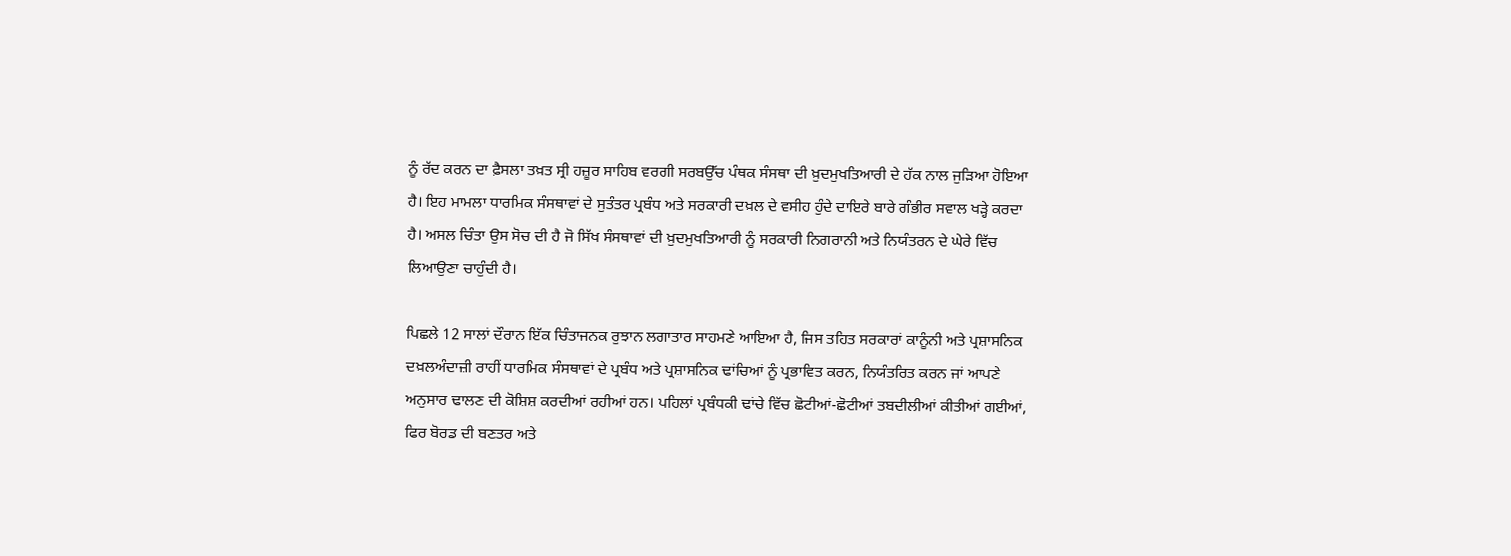ਨੂੰ ਰੱਦ ਕਰਨ ਦਾ ਫ਼ੈਸਲਾ ਤਖ਼ਤ ਸ੍ਰੀ ਹਜ਼ੂਰ ਸਾਹਿਬ ਵਰਗੀ ਸਰਬਉੱਚ ਪੰਥਕ ਸੰਸਥਾ ਦੀ ਖ਼ੁਦਮੁਖਤਿਆਰੀ ਦੇ ਹੱਕ ਨਾਲ ਜੁੜਿਆ ਹੋਇਆ ਹੈ। ਇਹ ਮਾਮਲਾ ਧਾਰਮਿਕ ਸੰਸਥਾਵਾਂ ਦੇ ਸੁਤੰਤਰ ਪ੍ਰਬੰਧ ਅਤੇ ਸਰਕਾਰੀ ਦਖ਼ਲ ਦੇ ਵਸੀਹ ਹੁੰਦੇ ਦਾਇਰੇ ਬਾਰੇ ਗੰਭੀਰ ਸਵਾਲ ਖੜ੍ਹੇ ਕਰਦਾ ਹੈ। ਅਸਲ ਚਿੰਤਾ ਉਸ ਸੋਚ ਦੀ ਹੈ ਜੋ ਸਿੱਖ ਸੰਸਥਾਵਾਂ ਦੀ ਖ਼ੁਦਮੁਖਤਿਆਰੀ ਨੂੰ ਸਰਕਾਰੀ ਨਿਗਰਾਨੀ ਅਤੇ ਨਿਯੰਤਰਨ ਦੇ ਘੇਰੇ ਵਿੱਚ ਲਿਆਉਣਾ ਚਾਹੁੰਦੀ ਹੈ।

ਪਿਛਲੇ 12 ਸਾਲਾਂ ਦੌਰਾਨ ਇੱਕ ਚਿੰਤਾਜਨਕ ਰੁਝਾਨ ਲਗਾਤਾਰ ਸਾਹਮਣੇ ਆਇਆ ਹੈ, ਜਿਸ ਤਹਿਤ ਸਰਕਾਰਾਂ ਕਾਨੂੰਨੀ ਅਤੇ ਪ੍ਰਸ਼ਾਸਨਿਕ ਦਖ਼ਲਅੰਦਾਜ਼ੀ ਰਾਹੀਂ ਧਾਰਮਿਕ ਸੰਸਥਾਵਾਂ ਦੇ ਪ੍ਰਬੰਧ ਅਤੇ ਪ੍ਰਸ਼ਾਸਨਿਕ ਢਾਂਚਿਆਂ ਨੂੰ ਪ੍ਰਭਾਵਿਤ ਕਰਨ, ਨਿਯੰਤਰਿਤ ਕਰਨ ਜਾਂ ਆਪਣੇ ਅਨੁਸਾਰ ਢਾਲਣ ਦੀ ਕੋਸ਼ਿਸ਼ ਕਰਦੀਆਂ ਰਹੀਆਂ ਹਨ। ਪਹਿਲਾਂ ਪ੍ਰਬੰਧਕੀ ਢਾਂਚੇ ਵਿੱਚ ਛੋਟੀਆਂ-ਛੋਟੀਆਂ ਤਬਦੀਲੀਆਂ ਕੀਤੀਆਂ ਗਈਆਂ, ਫਿਰ ਬੋਰਡ ਦੀ ਬਣਤਰ ਅਤੇ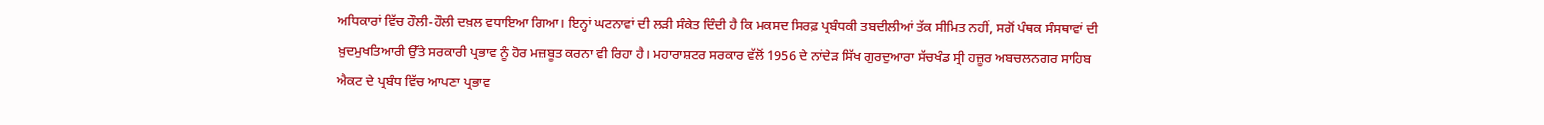ਅਧਿਕਾਰਾਂ ਵਿੱਚ ਹੌਲੀ-ਹੌਲੀ ਦਖ਼ਲ ਵਧਾਇਆ ਗਿਆ। ਇਨ੍ਹਾਂ ਘਟਨਾਵਾਂ ਦੀ ਲੜੀ ਸੰਕੇਤ ਦਿੰਦੀ ਹੈ ਕਿ ਮਕਸਦ ਸਿਰਫ਼ ਪ੍ਰਬੰਧਕੀ ਤਬਦੀਲੀਆਂ ਤੱਕ ਸੀਮਿਤ ਨਹੀਂ, ਸਗੋਂ ਪੰਥਕ ਸੰਸਥਾਵਾਂ ਦੀ ਖ਼ੁਦਮੁਖਤਿਆਰੀ ਉੱਤੇ ਸਰਕਾਰੀ ਪ੍ਰਭਾਵ ਨੂੰ ਹੋਰ ਮਜ਼ਬੂਤ ਕਰਨਾ ਵੀ ਰਿਹਾ ਹੈ। ਮਹਾਰਾਸ਼ਟਰ ਸਰਕਾਰ ਵੱਲੋਂ 1956 ਦੇ ਨਾਂਦੇੜ ਸਿੱਖ ਗੁਰਦੁਆਰਾ ਸੱਚਖੰਡ ਸ੍ਰੀ ਹਜ਼ੂਰ ਅਬਚਲਨਗਰ ਸਾਹਿਬ ਐਕਟ ਦੇ ਪ੍ਰਬੰਧ ਵਿੱਚ ਆਪਣਾ ਪ੍ਰਭਾਵ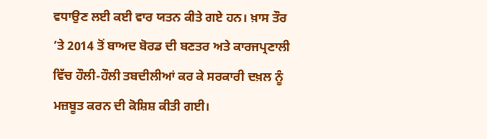ਵਧਾਉਣ ਲਈ ਕਈ ਵਾਰ ਯਤਨ ਕੀਤੇ ਗਏ ਹਨ। ਖ਼ਾਸ ਤੌਰ ’ਤੇ 2014 ਤੋਂ ਬਾਅਦ ਬੋਰਡ ਦੀ ਬਣਤਰ ਅਤੇ ਕਾਰਜਪ੍ਰਣਾਲੀ ਵਿੱਚ ਹੌਲੀ-ਹੌਲੀ ਤਬਦੀਲੀਆਂ ਕਰ ਕੇ ਸਰਕਾਰੀ ਦਖ਼ਲ ਨੂੰ ਮਜ਼ਬੂਤ ਕਰਨ ਦੀ ਕੋਸ਼ਿਸ਼ ਕੀਤੀ ਗਈ।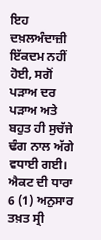ਇਹ ਦਖ਼ਲਅੰਦਾਜ਼ੀ ਇੱਕਦਮ ਨਹੀਂ ਹੋਈ, ਸਗੋਂ ਪੜਾਅ ਦਰ ਪੜਾਅ ਅਤੇ ਬਹੁਤ ਹੀ ਸੁਚੱਜੇ ਢੰਗ ਨਾਲ ਅੱਗੇ ਵਧਾਈ ਗਈ। ਐਕਟ ਦੀ ਧਾਰਾ 6 (1) ਅਨੁਸਾਰ ਤਖ਼ਤ ਸ੍ਰੀ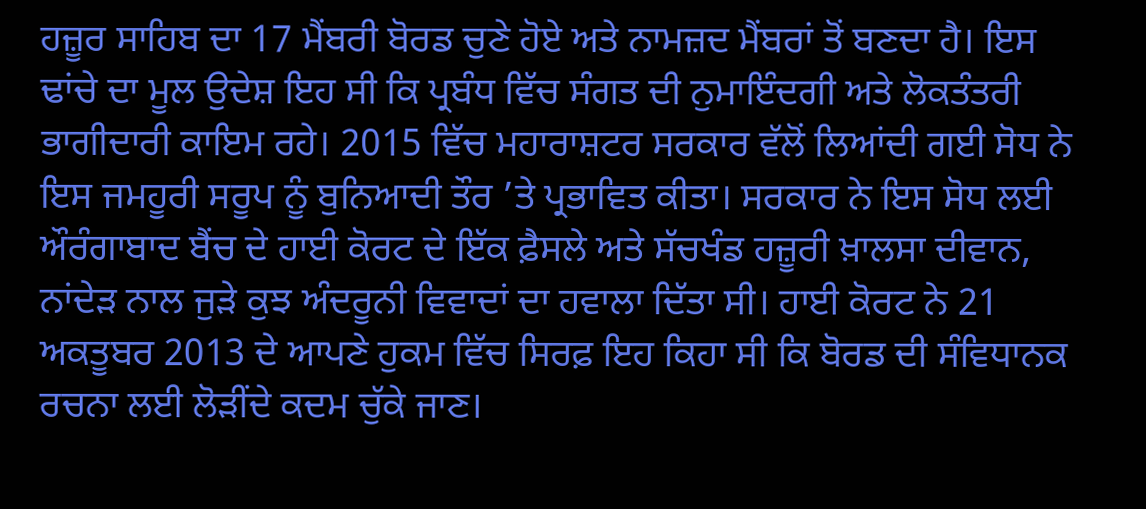ਹਜ਼ੂਰ ਸਾਹਿਬ ਦਾ 17 ਮੈਂਬਰੀ ਬੋਰਡ ਚੁਣੇ ਹੋਏ ਅਤੇ ਨਾਮਜ਼ਦ ਮੈਂਬਰਾਂ ਤੋਂ ਬਣਦਾ ਹੈ। ਇਸ ਢਾਂਚੇ ਦਾ ਮੂਲ ਉਦੇਸ਼ ਇਹ ਸੀ ਕਿ ਪ੍ਰਬੰਧ ਵਿੱਚ ਸੰਗਤ ਦੀ ਨੁਮਾਇੰਦਗੀ ਅਤੇ ਲੋਕਤੰਤਰੀ ਭਾਗੀਦਾਰੀ ਕਾਇਮ ਰਹੇ। 2015 ਵਿੱਚ ਮਹਾਰਾਸ਼ਟਰ ਸਰਕਾਰ ਵੱਲੋਂ ਲਿਆਂਦੀ ਗਈ ਸੋਧ ਨੇ ਇਸ ਜਮਹੂਰੀ ਸਰੂਪ ਨੂੰ ਬੁਨਿਆਦੀ ਤੌਰ ’ਤੇ ਪ੍ਰਭਾਵਿਤ ਕੀਤਾ। ਸਰਕਾਰ ਨੇ ਇਸ ਸੋਧ ਲਈ ਔਰੰਗਾਬਾਦ ਬੈਂਚ ਦੇ ਹਾਈ ਕੋਰਟ ਦੇ ਇੱਕ ਫ਼ੈਸਲੇ ਅਤੇ ਸੱਚਖੰਡ ਹਜ਼ੂਰੀ ਖ਼ਾਲਸਾ ਦੀਵਾਨ, ਨਾਂਦੇੜ ਨਾਲ ਜੁੜੇ ਕੁਝ ਅੰਦਰੂਨੀ ਵਿਵਾਦਾਂ ਦਾ ਹਵਾਲਾ ਦਿੱਤਾ ਸੀ। ਹਾਈ ਕੋਰਟ ਨੇ 21 ਅਕਤੂਬਰ 2013 ਦੇ ਆਪਣੇ ਹੁਕਮ ਵਿੱਚ ਸਿਰਫ਼ ਇਹ ਕਿਹਾ ਸੀ ਕਿ ਬੋਰਡ ਦੀ ਸੰਵਿਧਾਨਕ ਰਚਨਾ ਲਈ ਲੋੜੀਂਦੇ ਕਦਮ ਚੁੱਕੇ ਜਾਣ।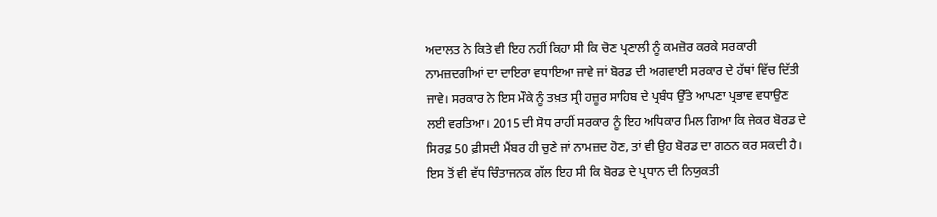ਅਦਾਲਤ ਨੇ ਕਿਤੇ ਵੀ ਇਹ ਨਹੀਂ ਕਿਹਾ ਸੀ ਕਿ ਚੋਣ ਪ੍ਰਣਾਲੀ ਨੂੰ ਕਮਜ਼ੋਰ ਕਰਕੇ ਸਰਕਾਰੀ ਨਾਮਜ਼ਦਗੀਆਂ ਦਾ ਦਾਇਰਾ ਵਧਾਇਆ ਜਾਵੇ ਜਾਂ ਬੋਰਡ ਦੀ ਅਗਵਾਈ ਸਰਕਾਰ ਦੇ ਹੱਥਾਂ ਵਿੱਚ ਦਿੱਤੀ ਜਾਵੇ। ਸਰਕਾਰ ਨੇ ਇਸ ਮੌਕੇ ਨੂੰ ਤਖ਼ਤ ਸ੍ਰੀ ਹਜ਼ੂਰ ਸਾਹਿਬ ਦੇ ਪ੍ਰਬੰਧ ਉੱਤੇ ਆਪਣਾ ਪ੍ਰਭਾਵ ਵਧਾਉਣ ਲਈ ਵਰਤਿਆ। 2015 ਦੀ ਸੋਧ ਰਾਹੀਂ ਸਰਕਾਰ ਨੂੰ ਇਹ ਅਧਿਕਾਰ ਮਿਲ ਗਿਆ ਕਿ ਜੇਕਰ ਬੋਰਡ ਦੇ ਸਿਰਫ਼ 50 ਫ਼ੀਸਦੀ ਮੈਂਬਰ ਹੀ ਚੁਣੇ ਜਾਂ ਨਾਮਜ਼ਦ ਹੋਣ, ਤਾਂ ਵੀ ਉਹ ਬੋਰਡ ਦਾ ਗਠਨ ਕਰ ਸਕਦੀ ਹੈ। ਇਸ ਤੋਂ ਵੀ ਵੱਧ ਚਿੰਤਾਜਨਕ ਗੱਲ ਇਹ ਸੀ ਕਿ ਬੋਰਡ ਦੇ ਪ੍ਰਧਾਨ ਦੀ ਨਿਯੁਕਤੀ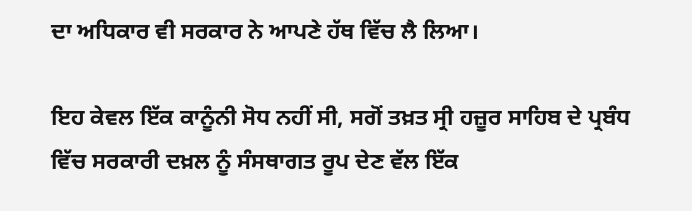ਦਾ ਅਧਿਕਾਰ ਵੀ ਸਰਕਾਰ ਨੇ ਆਪਣੇ ਹੱਥ ਵਿੱਚ ਲੈ ਲਿਆ।

ਇਹ ਕੇਵਲ ਇੱਕ ਕਾਨੂੰਨੀ ਸੋਧ ਨਹੀਂ ਸੀ, ਸਗੋਂ ਤਖ਼ਤ ਸ੍ਰੀ ਹਜ਼ੂਰ ਸਾਹਿਬ ਦੇ ਪ੍ਰਬੰਧ ਵਿੱਚ ਸਰਕਾਰੀ ਦਖ਼ਲ ਨੂੰ ਸੰਸਥਾਗਤ ਰੂਪ ਦੇਣ ਵੱਲ ਇੱਕ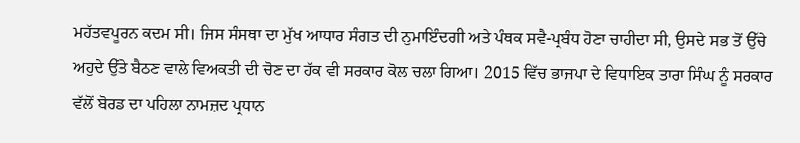ਮਹੱਤਵਪੂਰਨ ਕਦਮ ਸੀ। ਜਿਸ ਸੰਸਥਾ ਦਾ ਮੁੱਖ ਆਧਾਰ ਸੰਗਤ ਦੀ ਨੁਮਾਇੰਦਗੀ ਅਤੇ ਪੰਥਕ ਸਵੈ-ਪ੍ਰਬੰਧ ਹੋਣਾ ਚਾਹੀਦਾ ਸੀ, ਉਸਦੇ ਸਭ ਤੋਂ ਉੱਚੇ ਅਹੁਦੇ ਉੱਤੇ ਬੈਠਣ ਵਾਲੇ ਵਿਅਕਤੀ ਦੀ ਚੋਣ ਦਾ ਹੱਕ ਵੀ ਸਰਕਾਰ ਕੋਲ ਚਲਾ ਗਿਆ। 2015 ਵਿੱਚ ਭਾਜਪਾ ਦੇ ਵਿਧਾਇਕ ਤਾਰਾ ਸਿੰਘ ਨੂੰ ਸਰਕਾਰ ਵੱਲੋਂ ਬੋਰਡ ਦਾ ਪਹਿਲਾ ਨਾਮਜ਼ਦ ਪ੍ਰਧਾਨ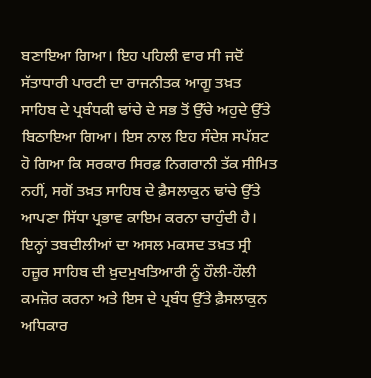ਬਣਾਇਆ ਗਿਆ। ਇਹ ਪਹਿਲੀ ਵਾਰ ਸੀ ਜਦੋਂ ਸੱਤਾਧਾਰੀ ਪਾਰਟੀ ਦਾ ਰਾਜਨੀਤਕ ਆਗੂ ਤਖ਼ਤ ਸਾਹਿਬ ਦੇ ਪ੍ਰਬੰਧਕੀ ਢਾਂਚੇ ਦੇ ਸਭ ਤੋਂ ਉੱਚੇ ਅਹੁਦੇ ਉੱਤੇ ਬਿਠਾਇਆ ਗਿਆ। ਇਸ ਨਾਲ ਇਹ ਸੰਦੇਸ਼ ਸਪੱਸ਼ਟ ਹੋ ਗਿਆ ਕਿ ਸਰਕਾਰ ਸਿਰਫ਼ ਨਿਗਰਾਨੀ ਤੱਕ ਸੀਮਿਤ ਨਹੀਂ, ਸਗੋਂ ਤਖ਼ਤ ਸਾਹਿਬ ਦੇ ਫ਼ੈਸਲਾਕੁਨ ਢਾਂਚੇ ਉੱਤੇ ਆਪਣਾ ਸਿੱਧਾ ਪ੍ਰਭਾਵ ਕਾਇਮ ਕਰਨਾ ਚਾਹੁੰਦੀ ਹੈ। ਇਨ੍ਹਾਂ ਤਬਦੀਲੀਆਂ ਦਾ ਅਸਲ ਮਕਸਦ ਤਖ਼ਤ ਸ੍ਰੀ ਹਜ਼ੂਰ ਸਾਹਿਬ ਦੀ ਖ਼ੁਦਮੁਖਤਿਆਰੀ ਨੂੰ ਹੌਲੀ-ਹੌਲੀ ਕਮਜ਼ੋਰ ਕਰਨਾ ਅਤੇ ਇਸ ਦੇ ਪ੍ਰਬੰਧ ਉੱਤੇ ਫ਼ੈਸਲਾਕੁਨ ਅਧਿਕਾਰ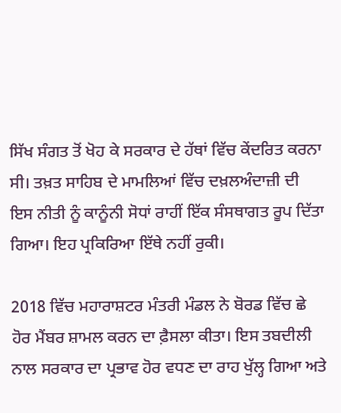ਸਿੱਖ ਸੰਗਤ ਤੋਂ ਖੋਹ ਕੇ ਸਰਕਾਰ ਦੇ ਹੱਥਾਂ ਵਿੱਚ ਕੇਂਦਰਿਤ ਕਰਨਾ ਸੀ। ਤਖ਼ਤ ਸਾਹਿਬ ਦੇ ਮਾਮਲਿਆਂ ਵਿੱਚ ਦਖ਼ਲਅੰਦਾਜ਼ੀ ਦੀ ਇਸ ਨੀਤੀ ਨੂੰ ਕਾਨੂੰਨੀ ਸੋਧਾਂ ਰਾਹੀਂ ਇੱਕ ਸੰਸਥਾਗਤ ਰੂਪ ਦਿੱਤਾ ਗਿਆ। ਇਹ ਪ੍ਰਕਿਰਿਆ ਇੱਥੇ ਨਹੀਂ ਰੁਕੀ।

2018 ਵਿੱਚ ਮਹਾਰਾਸ਼ਟਰ ਮੰਤਰੀ ਮੰਡਲ ਨੇ ਬੋਰਡ ਵਿੱਚ ਛੇ ਹੋਰ ਮੈਂਬਰ ਸ਼ਾਮਲ ਕਰਨ ਦਾ ਫ਼ੈਸਲਾ ਕੀਤਾ। ਇਸ ਤਬਦੀਲੀ ਨਾਲ ਸਰਕਾਰ ਦਾ ਪ੍ਰਭਾਵ ਹੋਰ ਵਧਣ ਦਾ ਰਾਹ ਖੁੱਲ੍ਹ ਗਿਆ ਅਤੇ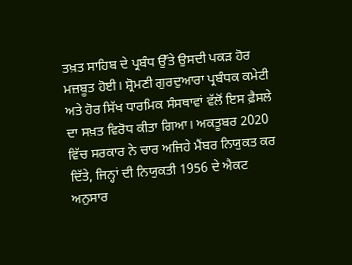ਤਖ਼ਤ ਸਾਹਿਬ ਦੇ ਪ੍ਰਬੰਧ ਉੱਤੇ ਉਸਦੀ ਪਕੜ ਹੋਰ ਮਜ਼ਬੂਤ ਹੋਈ। ਸ਼੍ਰੋਮਣੀ ਗੁਰਦੁਆਰਾ ਪ੍ਰਬੰਧਕ ਕਮੇਟੀ ਅਤੇ ਹੋਰ ਸਿੱਖ ਧਾਰਮਿਕ ਸੰਸਥਾਵਾਂ ਵੱਲੋਂ ਇਸ ਫ਼ੈਸਲੇ ਦਾ ਸਖ਼ਤ ਵਿਰੋਧ ਕੀਤਾ ਗਿਆ। ਅਕਤੂਬਰ 2020 ਵਿੱਚ ਸਰਕਾਰ ਨੇ ਚਾਰ ਅਜਿਹੇ ਮੈਂਬਰ ਨਿਯੁਕਤ ਕਰ ਦਿੱਤੇ, ਜਿਨ੍ਹਾਂ ਦੀ ਨਿਯੁਕਤੀ 1956 ਦੇ ਐਕਟ ਅਨੁਸਾਰ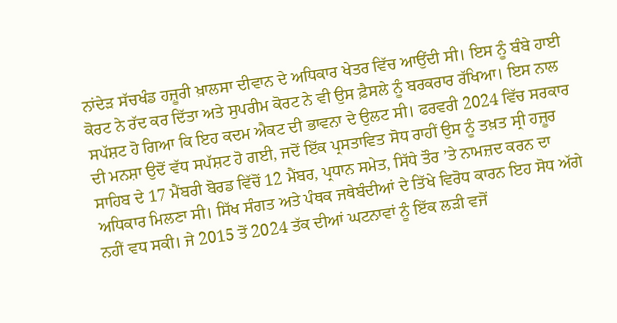ਨਾਂਦੇੜ ਸੱਚਖੰਡ ਹਜ਼ੂਰੀ ਖ਼ਾਲਸਾ ਦੀਵਾਨ ਦੇ ਅਧਿਕਾਰ ਖੇਤਰ ਵਿੱਚ ਆਉਂਦੀ ਸੀ। ਇਸ ਨੂੰ ਬੰਬੇ ਹਾਈ ਕੋਰਟ ਨੇ ਰੱਦ ਕਰ ਦਿੱਤਾ ਅਤੇ ਸੁਪਰੀਮ ਕੋਰਟ ਨੇ ਵੀ ਉਸ ਫ਼ੈਸਲੇ ਨੂੰ ਬਰਕਰਾਰ ਰੱਖਿਆ। ਇਸ ਨਾਲ ਸਪੱਸ਼ਟ ਹੋ ਗਿਆ ਕਿ ਇਹ ਕਦਮ ਐਕਟ ਦੀ ਭਾਵਨਾ ਦੇ ਉਲਟ ਸੀ। ਫਰਵਰੀ 2024 ਵਿੱਚ ਸਰਕਾਰ ਦੀ ਮਨਸ਼ਾ ਉਦੋਂ ਵੱਧ ਸਪੱਸ਼ਟ ਹੋ ਗਈ, ਜਦੋਂ ਇੱਕ ਪ੍ਰਸਤਾਵਿਤ ਸੋਧ ਰਾਹੀਂ ਉਸ ਨੂੰ ਤਖ਼ਤ ਸ੍ਰੀ ਹਜ਼ੂਰ ਸਾਹਿਬ ਦੇ 17 ਮੈਂਬਰੀ ਬੋਰਡ ਵਿੱਚੋਂ 12 ਮੈਂਬਰ, ਪ੍ਰਧਾਨ ਸਮੇਤ, ਸਿੱਧੇ ਤੌਰ ’ਤੇ ਨਾਮਜ਼ਦ ਕਰਨ ਦਾ ਅਧਿਕਾਰ ਮਿਲਣਾ ਸੀ। ਸਿੱਖ ਸੰਗਤ ਅਤੇ ਪੰਥਕ ਜਥੇਬੰਦੀਆਂ ਦੇ ਤਿੱਖੇ ਵਿਰੋਧ ਕਾਰਨ ਇਹ ਸੋਧ ਅੱਗੇ ਨਹੀਂ ਵਧ ਸਕੀ। ਜੇ 2015 ਤੋਂ 2024 ਤੱਕ ਦੀਆਂ ਘਟਨਾਵਾਂ ਨੂੰ ਇੱਕ ਲੜੀ ਵਜੋਂ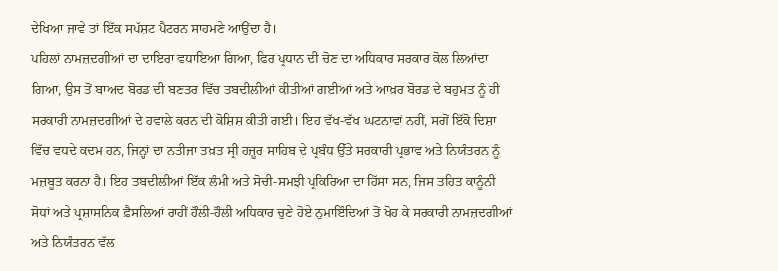ਦੇਖਿਆ ਜਾਵੇ ਤਾਂ ਇੱਕ ਸਪੱਸ਼ਟ ਪੈਟਰਨ ਸਾਹਮਣੇ ਆਉਂਦਾ ਹੈ।
ਪਹਿਲਾਂ ਨਾਮਜ਼ਦਗੀਆਂ ਦਾ ਦਾਇਰਾ ਵਧਾਇਆ ਗਿਆ, ਫਿਰ ਪ੍ਰਧਾਨ ਦੀ ਚੋਣ ਦਾ ਅਧਿਕਾਰ ਸਰਕਾਰ ਕੋਲ ਲਿਆਂਦਾ ਗਿਆ, ਉਸ ਤੋਂ ਬਾਅਦ ਬੋਰਡ ਦੀ ਬਣਤਰ ਵਿੱਚ ਤਬਦੀਲੀਆਂ ਕੀਤੀਆਂ ਗਈਆਂ ਅਤੇ ਆਖ਼ਰ ਬੋਰਡ ਦੇ ਬਹੁਮਤ ਨੂੰ ਹੀ ਸਰਕਾਰੀ ਨਾਮਜ਼ਦਗੀਆਂ ਦੇ ਹਵਾਲੇ ਕਰਨ ਦੀ ਕੋਸ਼ਿਸ਼ ਕੀਤੀ ਗਈ। ਇਹ ਵੱਖ-ਵੱਖ ਘਟਨਾਵਾਂ ਨਹੀਂ, ਸਗੋਂ ਇੱਕੋ ਦਿਸ਼ਾ ਵਿੱਚ ਵਧਦੇ ਕਦਮ ਹਨ, ਜਿਨ੍ਹਾਂ ਦਾ ਨਤੀਜਾ ਤਖ਼ਤ ਸ੍ਰੀ ਹਜ਼ੂਰ ਸਾਹਿਬ ਦੇ ਪ੍ਰਬੰਧ ਉੱਤੇ ਸਰਕਾਰੀ ਪ੍ਰਭਾਵ ਅਤੇ ਨਿਯੰਤਰਨ ਨੂੰ ਮਜ਼ਬੂਤ ਕਰਨਾ ਹੈ। ਇਹ ਤਬਦੀਲੀਆਂ ਇੱਕ ਲੰਮੀ ਅਤੇ ਸੋਚੀ-ਸਮਝੀ ਪ੍ਰਕਿਰਿਆ ਦਾ ਹਿੱਸਾ ਸਨ, ਜਿਸ ਤਹਿਤ ਕਾਨੂੰਨੀ ਸੋਧਾਂ ਅਤੇ ਪ੍ਰਸ਼ਾਸਨਿਕ ਫ਼ੈਸਲਿਆਂ ਰਾਹੀਂ ਹੌਲੀ-ਹੌਲੀ ਅਧਿਕਾਰ ਚੁਣੇ ਹੋਏ ਨੁਮਾਇੰਦਿਆਂ ਤੋਂ ਖੋਹ ਕੇ ਸਰਕਾਰੀ ਨਾਮਜ਼ਦਗੀਆਂ ਅਤੇ ਨਿਯੰਤਰਨ ਵੱਲ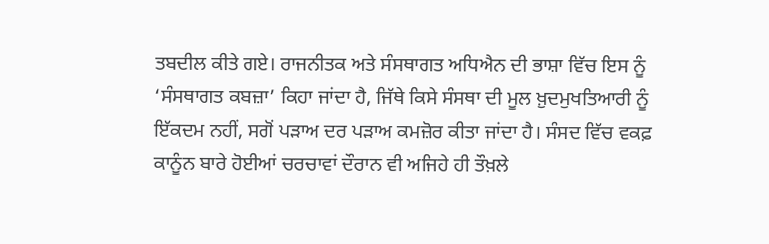ਤਬਦੀਲ ਕੀਤੇ ਗਏ। ਰਾਜਨੀਤਕ ਅਤੇ ਸੰਸਥਾਗਤ ਅਧਿਐਨ ਦੀ ਭਾਸ਼ਾ ਵਿੱਚ ਇਸ ਨੂੰ ‘ਸੰਸਥਾਗਤ ਕਬਜ਼ਾ’ ਕਿਹਾ ਜਾਂਦਾ ਹੈ, ਜਿੱਥੇ ਕਿਸੇ ਸੰਸਥਾ ਦੀ ਮੂਲ ਖ਼ੁਦਮੁਖਤਿਆਰੀ ਨੂੰ ਇੱਕਦਮ ਨਹੀਂ, ਸਗੋਂ ਪੜਾਅ ਦਰ ਪੜਾਅ ਕਮਜ਼ੋਰ ਕੀਤਾ ਜਾਂਦਾ ਹੈ। ਸੰਸਦ ਵਿੱਚ ਵਕਫ਼ ਕਾਨੂੰਨ ਬਾਰੇ ਹੋਈਆਂ ਚਰਚਾਵਾਂ ਦੌਰਾਨ ਵੀ ਅਜਿਹੇ ਹੀ ਤੌਖ਼ਲੇ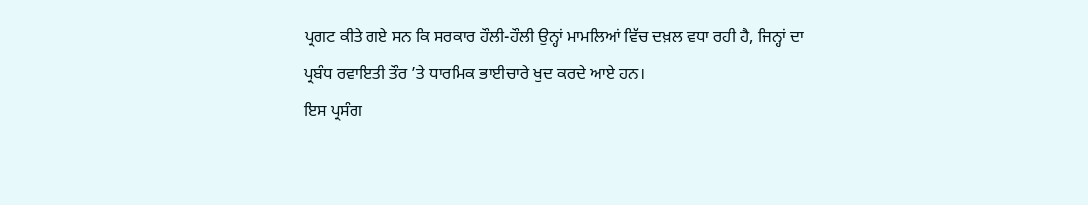ਪ੍ਰਗਟ ਕੀਤੇ ਗਏ ਸਨ ਕਿ ਸਰਕਾਰ ਹੌਲੀ-ਹੌਲੀ ਉਨ੍ਹਾਂ ਮਾਮਲਿਆਂ ਵਿੱਚ ਦਖ਼ਲ ਵਧਾ ਰਹੀ ਹੈ, ਜਿਨ੍ਹਾਂ ਦਾ ਪ੍ਰਬੰਧ ਰਵਾਇਤੀ ਤੌਰ ’ਤੇ ਧਾਰਮਿਕ ਭਾਈਚਾਰੇ ਖੁਦ ਕਰਦੇ ਆਏ ਹਨ।
ਇਸ ਪ੍ਰਸੰਗ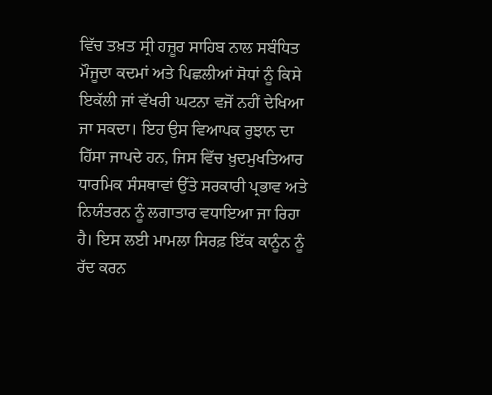ਵਿੱਚ ਤਖ਼ਤ ਸ੍ਰੀ ਹਜ਼ੂਰ ਸਾਹਿਬ ਨਾਲ ਸਬੰਧਿਤ ਮੌਜੂਦਾ ਕਦਮਾਂ ਅਤੇ ਪਿਛਲੀਆਂ ਸੋਧਾਂ ਨੂੰ ਕਿਸੇ ਇਕੱਲੀ ਜਾਂ ਵੱਖਰੀ ਘਟਨਾ ਵਜੋਂ ਨਹੀਂ ਦੇਖਿਆ ਜਾ ਸਕਦਾ। ਇਹ ਉਸ ਵਿਆਪਕ ਰੁਝਾਨ ਦਾ ਹਿੱਸਾ ਜਾਪਦੇ ਹਨ, ਜਿਸ ਵਿੱਚ ਖ਼ੁਦਮੁਖਤਿਆਰ ਧਾਰਮਿਕ ਸੰਸਥਾਵਾਂ ਉੱਤੇ ਸਰਕਾਰੀ ਪ੍ਰਭਾਵ ਅਤੇ ਨਿਯੰਤਰਨ ਨੂੰ ਲਗਾਤਾਰ ਵਧਾਇਆ ਜਾ ਰਿਹਾ ਹੈ। ਇਸ ਲਈ ਮਾਮਲਾ ਸਿਰਫ਼ ਇੱਕ ਕਾਨੂੰਨ ਨੂੰ ਰੱਦ ਕਰਨ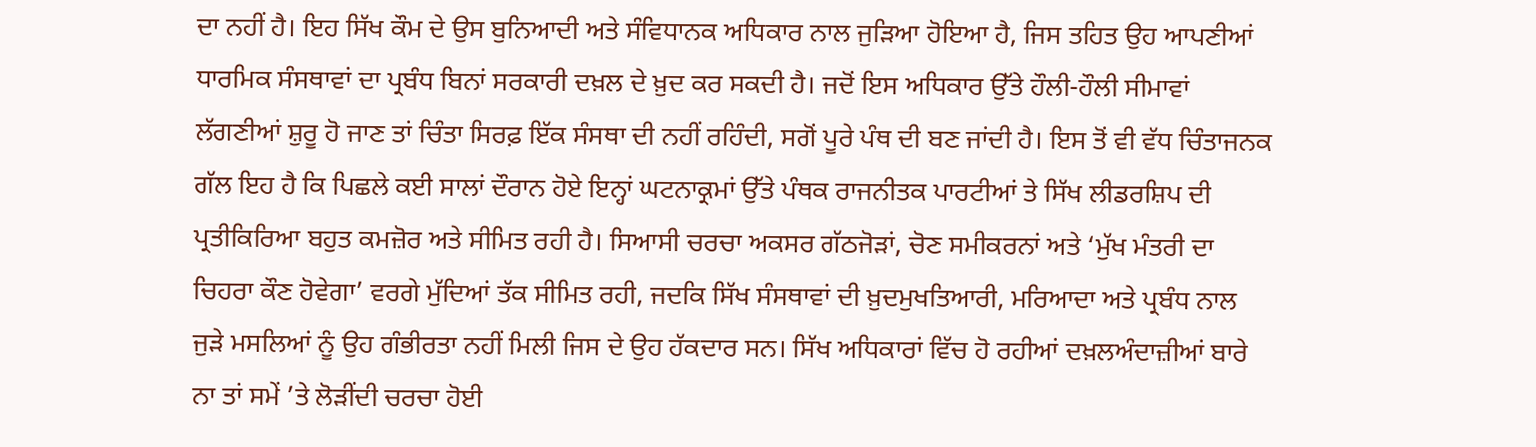ਦਾ ਨਹੀਂ ਹੈ। ਇਹ ਸਿੱਖ ਕੌਮ ਦੇ ਉਸ ਬੁਨਿਆਦੀ ਅਤੇ ਸੰਵਿਧਾਨਕ ਅਧਿਕਾਰ ਨਾਲ ਜੁੜਿਆ ਹੋਇਆ ਹੈ, ਜਿਸ ਤਹਿਤ ਉਹ ਆਪਣੀਆਂ ਧਾਰਮਿਕ ਸੰਸਥਾਵਾਂ ਦਾ ਪ੍ਰਬੰਧ ਬਿਨਾਂ ਸਰਕਾਰੀ ਦਖ਼ਲ ਦੇ ਖ਼ੁਦ ਕਰ ਸਕਦੀ ਹੈ। ਜਦੋਂ ਇਸ ਅਧਿਕਾਰ ਉੱਤੇ ਹੌਲੀ-ਹੌਲੀ ਸੀਮਾਵਾਂ ਲੱਗਣੀਆਂ ਸ਼ੁਰੂ ਹੋ ਜਾਣ ਤਾਂ ਚਿੰਤਾ ਸਿਰਫ਼ ਇੱਕ ਸੰਸਥਾ ਦੀ ਨਹੀਂ ਰਹਿੰਦੀ, ਸਗੋਂ ਪੂਰੇ ਪੰਥ ਦੀ ਬਣ ਜਾਂਦੀ ਹੈ। ਇਸ ਤੋਂ ਵੀ ਵੱਧ ਚਿੰਤਾਜਨਕ ਗੱਲ ਇਹ ਹੈ ਕਿ ਪਿਛਲੇ ਕਈ ਸਾਲਾਂ ਦੌਰਾਨ ਹੋਏ ਇਨ੍ਹਾਂ ਘਟਨਾਕ੍ਰਮਾਂ ਉੱਤੇ ਪੰਥਕ ਰਾਜਨੀਤਕ ਪਾਰਟੀਆਂ ਤੇ ਸਿੱਖ ਲੀਡਰਸ਼ਿਪ ਦੀ ਪ੍ਰਤੀਕਿਰਿਆ ਬਹੁਤ ਕਮਜ਼ੋਰ ਅਤੇ ਸੀਮਿਤ ਰਹੀ ਹੈ। ਸਿਆਸੀ ਚਰਚਾ ਅਕਸਰ ਗੱਠਜੋੜਾਂ, ਚੋਣ ਸਮੀਕਰਨਾਂ ਅਤੇ ‘ਮੁੱਖ ਮੰਤਰੀ ਦਾ ਚਿਹਰਾ ਕੌਣ ਹੋਵੇਗਾ’ ਵਰਗੇ ਮੁੱਦਿਆਂ ਤੱਕ ਸੀਮਿਤ ਰਹੀ, ਜਦਕਿ ਸਿੱਖ ਸੰਸਥਾਵਾਂ ਦੀ ਖ਼ੁਦਮੁਖਤਿਆਰੀ, ਮਰਿਆਦਾ ਅਤੇ ਪ੍ਰਬੰਧ ਨਾਲ ਜੁੜੇ ਮਸਲਿਆਂ ਨੂੰ ਉਹ ਗੰਭੀਰਤਾ ਨਹੀਂ ਮਿਲੀ ਜਿਸ ਦੇ ਉਹ ਹੱਕਦਾਰ ਸਨ। ਸਿੱਖ ਅਧਿਕਾਰਾਂ ਵਿੱਚ ਹੋ ਰਹੀਆਂ ਦਖ਼ਲਅੰਦਾਜ਼ੀਆਂ ਬਾਰੇ ਨਾ ਤਾਂ ਸਮੇਂ ’ਤੇ ਲੋੜੀਂਦੀ ਚਰਚਾ ਹੋਈ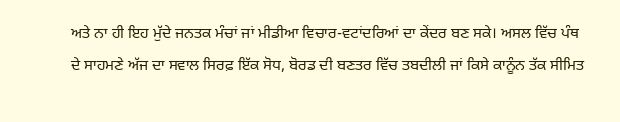ਅਤੇ ਨਾ ਹੀ ਇਹ ਮੁੱਦੇ ਜਨਤਕ ਮੰਚਾਂ ਜਾਂ ਮੀਡੀਆ ਵਿਚਾਰ-ਵਟਾਂਦਰਿਆਂ ਦਾ ਕੇਂਦਰ ਬਣ ਸਕੇ। ਅਸਲ ਵਿੱਚ ਪੰਥ ਦੇ ਸਾਹਮਣੇ ਅੱਜ ਦਾ ਸਵਾਲ ਸਿਰਫ਼ ਇੱਕ ਸੋਧ, ਬੋਰਡ ਦੀ ਬਣਤਰ ਵਿੱਚ ਤਬਦੀਲੀ ਜਾਂ ਕਿਸੇ ਕਾਨੂੰਨ ਤੱਕ ਸੀਮਿਤ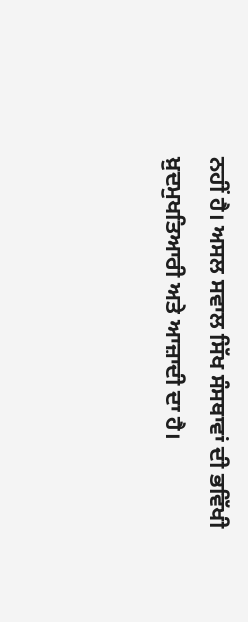ਨਹੀਂ ਹੈ। ਅਸਲ ਸਵਾਲ ਸਿੱਖ ਸੰਸਥਾਵਾਂ ਦੀ ਭਵਿੱਖੀ ਖ਼ੁਦਮੁਖਤਿਆਰੀ ਅਤੇ ਆਜ਼ਾਦੀ ਦਾ ਹੈ।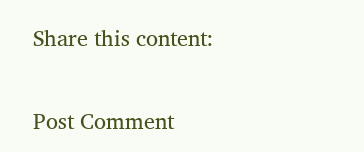Share this content:

Post Comment